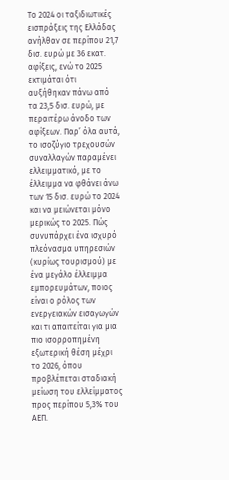Το 2024 οι ταξιδιωτικές εισπράξεις της Ελλάδας ανήλθαν σε περίπου 21,7 δισ. ευρώ με 36 εκατ. αφίξεις, ενώ το 2025 εκτιμάται ότι αυξήθηκαν πάνω από τα 23,5 δισ. ευρώ, με περαιτέρω άνοδο των αφίξεων. Παρ’ όλα αυτά, το ισοζύγιο τρεχουσών συναλλαγών παραμένει ελλειμματικό, με το έλλειμμα να φθάνει άνω των 15 δισ. ευρώ το 2024 και να μειώνεται μόνο μερικώς το 2025. Πώς συνυπάρχει ένα ισχυρό πλεόνασμα υπηρεσιών (κυρίως τουρισμού) με ένα μεγάλο έλλειμμα εμπορευμάτων, ποιος είναι ο ρόλος των ενεργειακών εισαγωγών και τι απαιτείται για μια πιο ισορροπημένη εξωτερική θέση μέχρι το 2026, όπου προβλέπεται σταδιακή μείωση του ελλείμματος προς περίπου 5,3% του ΑΕΠ.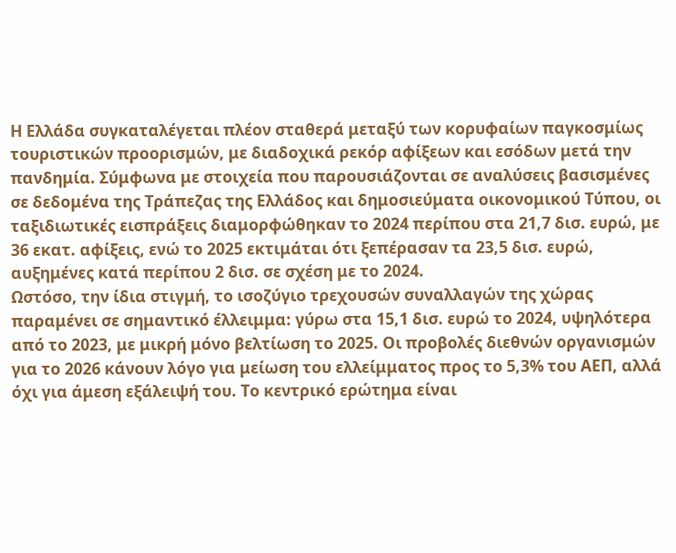Η Ελλάδα συγκαταλέγεται πλέον σταθερά μεταξύ των κορυφαίων παγκοσμίως τουριστικών προορισμών, με διαδοχικά ρεκόρ αφίξεων και εσόδων μετά την πανδημία. Σύμφωνα με στοιχεία που παρουσιάζονται σε αναλύσεις βασισμένες σε δεδομένα της Τράπεζας της Ελλάδος και δημοσιεύματα οικονομικού Τύπου, οι ταξιδιωτικές εισπράξεις διαμορφώθηκαν το 2024 περίπου στα 21,7 δισ. ευρώ, με 36 εκατ. αφίξεις, ενώ το 2025 εκτιμάται ότι ξεπέρασαν τα 23,5 δισ. ευρώ, αυξημένες κατά περίπου 2 δισ. σε σχέση με το 2024.
Ωστόσο, την ίδια στιγμή, το ισοζύγιο τρεχουσών συναλλαγών της χώρας παραμένει σε σημαντικό έλλειμμα: γύρω στα 15,1 δισ. ευρώ το 2024, υψηλότερα από το 2023, με μικρή μόνο βελτίωση το 2025. Οι προβολές διεθνών οργανισμών για το 2026 κάνουν λόγο για μείωση του ελλείμματος προς το 5,3% του ΑΕΠ, αλλά όχι για άμεση εξάλειψή του. Το κεντρικό ερώτημα είναι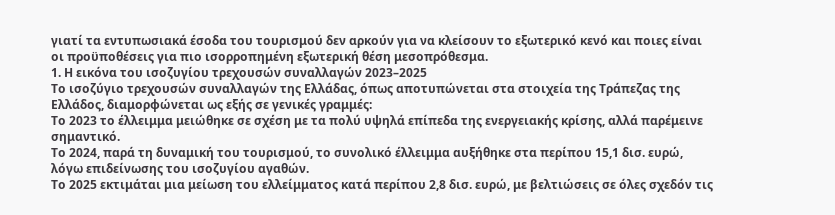γιατί τα εντυπωσιακά έσοδα του τουρισμού δεν αρκούν για να κλείσουν το εξωτερικό κενό και ποιες είναι οι προϋποθέσεις για πιο ισορροπημένη εξωτερική θέση μεσοπρόθεσμα.
1. Η εικόνα του ισοζυγίου τρεχουσών συναλλαγών 2023–2025
Το ισοζύγιο τρεχουσών συναλλαγών της Ελλάδας, όπως αποτυπώνεται στα στοιχεία της Τράπεζας της Ελλάδος, διαμορφώνεται ως εξής σε γενικές γραμμές:
Το 2023 το έλλειμμα μειώθηκε σε σχέση με τα πολύ υψηλά επίπεδα της ενεργειακής κρίσης, αλλά παρέμεινε σημαντικό.
Το 2024, παρά τη δυναμική του τουρισμού, το συνολικό έλλειμμα αυξήθηκε στα περίπου 15,1 δισ. ευρώ, λόγω επιδείνωσης του ισοζυγίου αγαθών.
Το 2025 εκτιμάται μια μείωση του ελλείμματος κατά περίπου 2,8 δισ. ευρώ, με βελτιώσεις σε όλες σχεδόν τις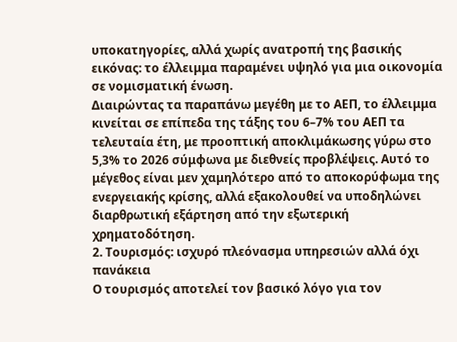υποκατηγορίες, αλλά χωρίς ανατροπή της βασικής εικόνας: το έλλειμμα παραμένει υψηλό για μια οικονομία σε νομισματική ένωση.
Διαιρώντας τα παραπάνω μεγέθη με το ΑΕΠ, το έλλειμμα κινείται σε επίπεδα της τάξης του 6–7% του ΑΕΠ τα τελευταία έτη, με προοπτική αποκλιμάκωσης γύρω στο 5,3% το 2026 σύμφωνα με διεθνείς προβλέψεις. Αυτό το μέγεθος είναι μεν χαμηλότερο από το αποκορύφωμα της ενεργειακής κρίσης, αλλά εξακολουθεί να υποδηλώνει διαρθρωτική εξάρτηση από την εξωτερική χρηματοδότηση.
2. Τουρισμός: ισχυρό πλεόνασμα υπηρεσιών αλλά όχι πανάκεια
Ο τουρισμός αποτελεί τον βασικό λόγο για τον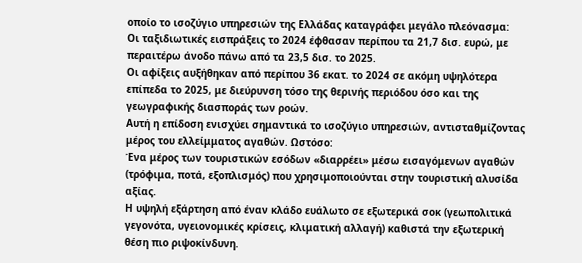οποίο το ισοζύγιο υπηρεσιών της Ελλάδας καταγράφει μεγάλο πλεόνασμα:
Οι ταξιδιωτικές εισπράξεις το 2024 έφθασαν περίπου τα 21,7 δισ. ευρώ, με περαιτέρω άνοδο πάνω από τα 23,5 δισ. το 2025.
Οι αφίξεις αυξήθηκαν από περίπου 36 εκατ. το 2024 σε ακόμη υψηλότερα επίπεδα το 2025, με διεύρυνση τόσο της θερινής περιόδου όσο και της γεωγραφικής διασποράς των ροών.
Αυτή η επίδοση ενισχύει σημαντικά το ισοζύγιο υπηρεσιών, αντισταθμίζοντας μέρος του ελλείμματος αγαθών. Ωστόσο:
Ένα μέρος των τουριστικών εσόδων «διαρρέει» μέσω εισαγόμενων αγαθών (τρόφιμα, ποτά, εξοπλισμός) που χρησιμοποιούνται στην τουριστική αλυσίδα αξίας.
Η υψηλή εξάρτηση από έναν κλάδο ευάλωτο σε εξωτερικά σοκ (γεωπολιτικά γεγονότα, υγειονομικές κρίσεις, κλιματική αλλαγή) καθιστά την εξωτερική θέση πιο ριψοκίνδυνη.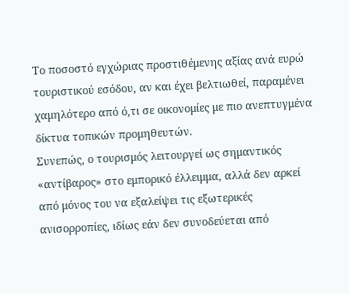Το ποσοστό εγχώριας προστιθέμενης αξίας ανά ευρώ τουριστικού εσόδου, αν και έχει βελτιωθεί, παραμένει χαμηλότερο από ό,τι σε οικονομίες με πιο ανεπτυγμένα δίκτυα τοπικών προμηθευτών.
Συνεπώς, ο τουρισμός λειτουργεί ως σημαντικός «αντίβαρος» στο εμπορικό έλλειμμα, αλλά δεν αρκεί από μόνος του να εξαλείψει τις εξωτερικές ανισορροπίες, ιδίως εάν δεν συνοδεύεται από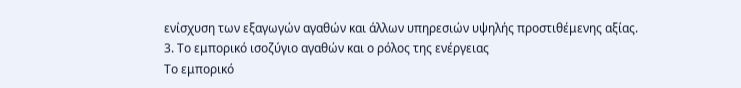ενίσχυση των εξαγωγών αγαθών και άλλων υπηρεσιών υψηλής προστιθέμενης αξίας.
3. Το εμπορικό ισοζύγιο αγαθών και ο ρόλος της ενέργειας
Το εμπορικό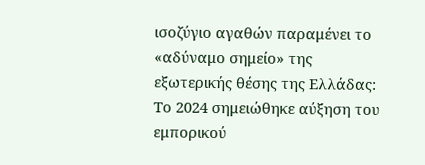ισοζύγιο αγαθών παραμένει το «αδύναμο σημείο» της εξωτερικής θέσης της Ελλάδας:
Το 2024 σημειώθηκε αύξηση του εμπορικού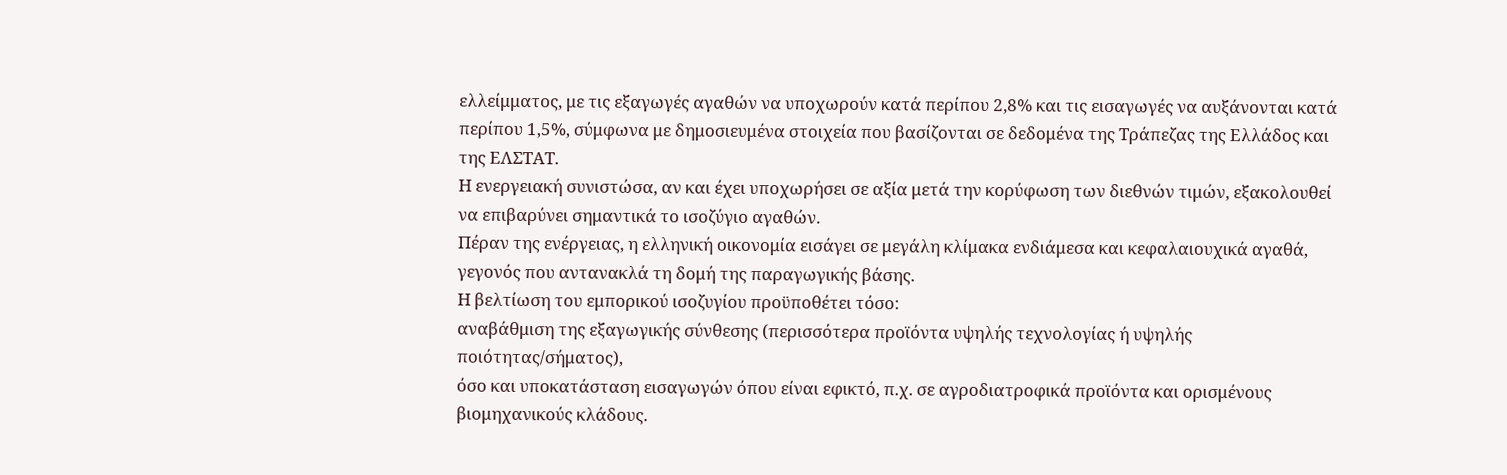ελλείμματος, με τις εξαγωγές αγαθών να υποχωρούν κατά περίπου 2,8% και τις εισαγωγές να αυξάνονται κατά περίπου 1,5%, σύμφωνα με δημοσιευμένα στοιχεία που βασίζονται σε δεδομένα της Τράπεζας της Ελλάδος και της ΕΛΣΤΑΤ.
Η ενεργειακή συνιστώσα, αν και έχει υποχωρήσει σε αξία μετά την κορύφωση των διεθνών τιμών, εξακολουθεί να επιβαρύνει σημαντικά το ισοζύγιο αγαθών.
Πέραν της ενέργειας, η ελληνική οικονομία εισάγει σε μεγάλη κλίμακα ενδιάμεσα και κεφαλαιουχικά αγαθά, γεγονός που αντανακλά τη δομή της παραγωγικής βάσης.
Η βελτίωση του εμπορικού ισοζυγίου προϋποθέτει τόσο:
αναβάθμιση της εξαγωγικής σύνθεσης (περισσότερα προϊόντα υψηλής τεχνολογίας ή υψηλής ποιότητας/σήματος),
όσο και υποκατάσταση εισαγωγών όπου είναι εφικτό, π.χ. σε αγροδιατροφικά προϊόντα και ορισμένους βιομηχανικούς κλάδους.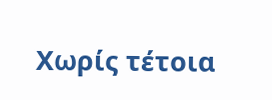Χωρίς τέτοια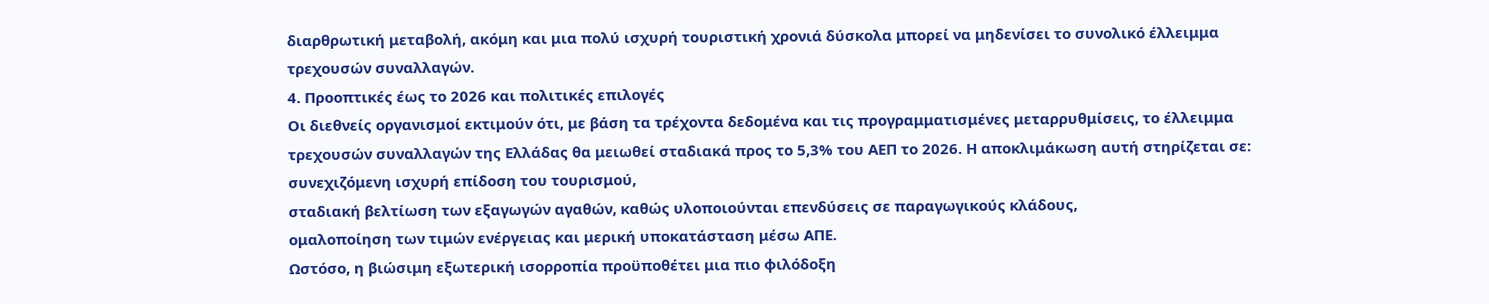διαρθρωτική μεταβολή, ακόμη και μια πολύ ισχυρή τουριστική χρονιά δύσκολα μπορεί να μηδενίσει το συνολικό έλλειμμα τρεχουσών συναλλαγών.
4. Προοπτικές έως το 2026 και πολιτικές επιλογές
Οι διεθνείς οργανισμοί εκτιμούν ότι, με βάση τα τρέχοντα δεδομένα και τις προγραμματισμένες μεταρρυθμίσεις, το έλλειμμα τρεχουσών συναλλαγών της Ελλάδας θα μειωθεί σταδιακά προς το 5,3% του ΑΕΠ το 2026. Η αποκλιμάκωση αυτή στηρίζεται σε:
συνεχιζόμενη ισχυρή επίδοση του τουρισμού,
σταδιακή βελτίωση των εξαγωγών αγαθών, καθώς υλοποιούνται επενδύσεις σε παραγωγικούς κλάδους,
ομαλοποίηση των τιμών ενέργειας και μερική υποκατάσταση μέσω ΑΠΕ.
Ωστόσο, η βιώσιμη εξωτερική ισορροπία προϋποθέτει μια πιο φιλόδοξη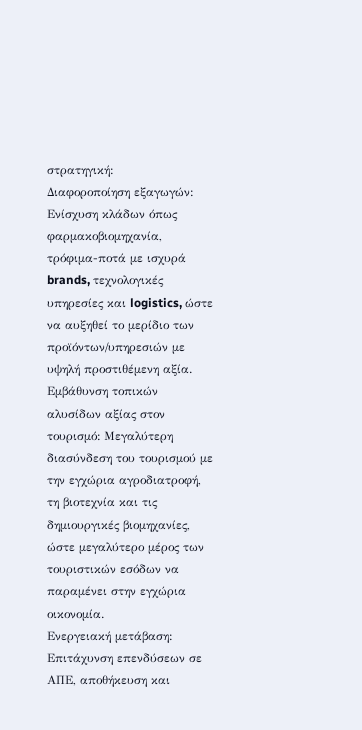στρατηγική:
Διαφοροποίηση εξαγωγών: Ενίσχυση κλάδων όπως φαρμακοβιομηχανία, τρόφιμα-ποτά με ισχυρά brands, τεχνολογικές υπηρεσίες και logistics, ώστε να αυξηθεί το μερίδιο των προϊόντων/υπηρεσιών με υψηλή προστιθέμενη αξία.
Εμβάθυνση τοπικών αλυσίδων αξίας στον τουρισμό: Μεγαλύτερη διασύνδεση του τουρισμού με την εγχώρια αγροδιατροφή, τη βιοτεχνία και τις δημιουργικές βιομηχανίες, ώστε μεγαλύτερο μέρος των τουριστικών εσόδων να παραμένει στην εγχώρια οικονομία.
Ενεργειακή μετάβαση: Επιτάχυνση επενδύσεων σε ΑΠΕ, αποθήκευση και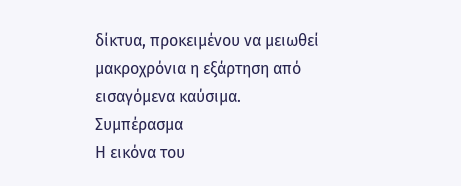δίκτυα, προκειμένου να μειωθεί μακροχρόνια η εξάρτηση από εισαγόμενα καύσιμα.
Συμπέρασμα
Η εικόνα του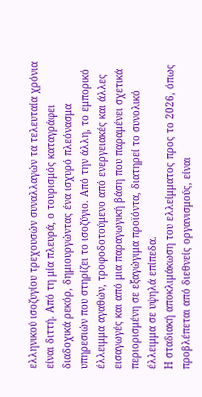ελληνικού ισοζυγίου τρεχουσών συναλλαγών τα τελευταία χρόνια είναι διττή. Από τη μία πλευρά, ο τουρισμός καταγράφει διαδοχικά ρεκόρ, δημιουργώντας ένα ισχυρό πλεόνασμα υπηρεσιών που στηρίζει το ισοζύγιο. Από την άλλη, το εμπορικό έλλειμμα αγαθών, τροφοδοτούμενο από ενεργειακές και άλλες εισαγωγές και από μια παραγωγική βάση που παραμένει σχετικά περιορισμένη σε εξαγώγιμα προϊόντα, διατηρεί το συνολικό έλλειμμα σε υψηλά επίπεδα.
Η σταδιακή αποκλιμάκωση του ελλείμματος προς το 2026, όπως προβλέπεται από διεθνείς οργανισμούς, είναι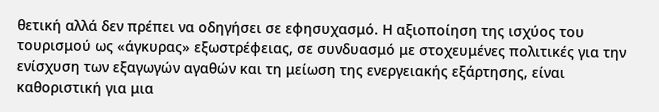θετική αλλά δεν πρέπει να οδηγήσει σε εφησυχασμό. Η αξιοποίηση της ισχύος του τουρισμού ως «άγκυρας» εξωστρέφειας, σε συνδυασμό με στοχευμένες πολιτικές για την ενίσχυση των εξαγωγών αγαθών και τη μείωση της ενεργειακής εξάρτησης, είναι καθοριστική για μια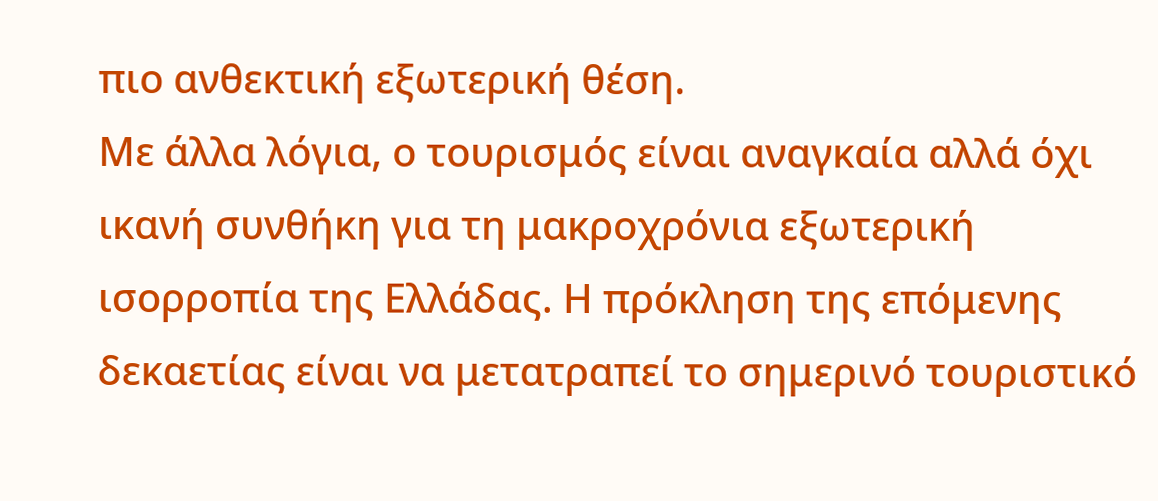πιο ανθεκτική εξωτερική θέση.
Με άλλα λόγια, ο τουρισμός είναι αναγκαία αλλά όχι ικανή συνθήκη για τη μακροχρόνια εξωτερική ισορροπία της Ελλάδας. Η πρόκληση της επόμενης δεκαετίας είναι να μετατραπεί το σημερινό τουριστικό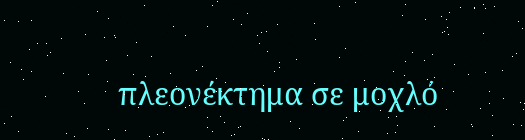πλεονέκτημα σε μοχλό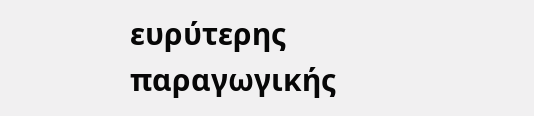ευρύτερης παραγωγικής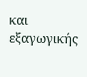και εξαγωγικής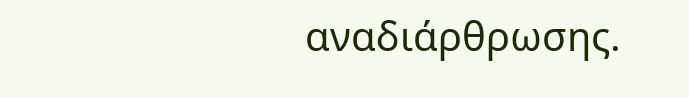αναδιάρθρωσης.